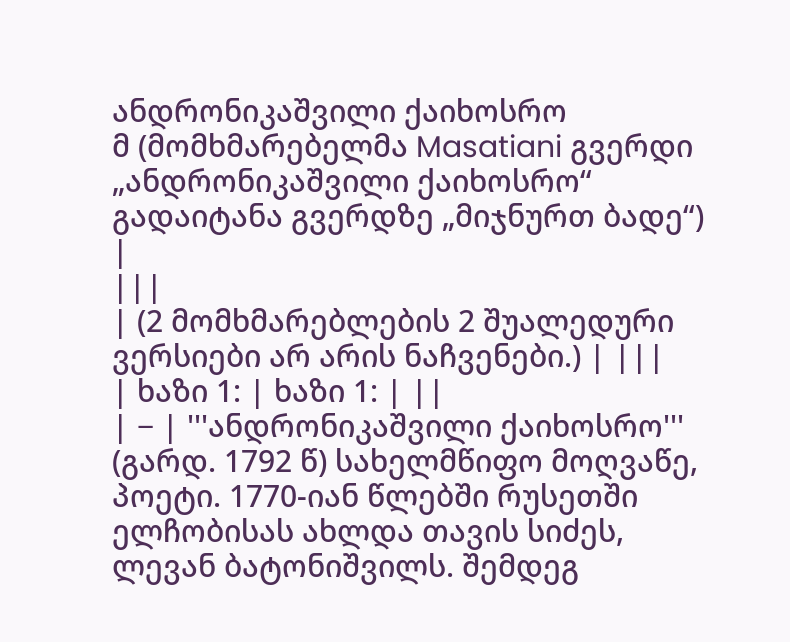ანდრონიკაშვილი ქაიხოსრო
მ (მომხმარებელმა Masatiani გვერდი „ანდრონიკაშვილი ქაიხოსრო“ გადაიტანა გვერდზე „მიჯნურთ ბადე“) |
|||
| (2 მომხმარებლების 2 შუალედური ვერსიები არ არის ნაჩვენები.) | |||
| ხაზი 1: | ხაზი 1: | ||
| − | '''ანდრონიკაშვილი ქაიხოსრო''' (გარდ. 1792 წ) სახელმწიფო მოღვაწე, პოეტი. 1770-იან წლებში რუსეთში ელჩობისას ახლდა თავის სიძეს, ლევან ბატონიშვილს. შემდეგ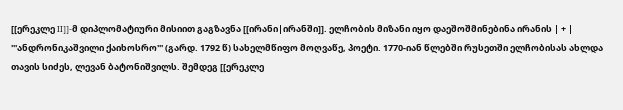[[ერეკლე II]]-მ დიპლომატიური მისიით გაგზავნა [[ირანი|ირანში]]. ელჩობის მიზანი იყო დაეშოშმინებინა ირანის | + | '''ანდრონიკაშვილი ქაიხოსრო''' (გარდ. 1792 წ) სახელმწიფო მოღვაწე, პოეტი. 1770-იან წლებში რუსეთში ელჩობისას ახლდა თავის სიძეს, ლევან ბატონიშვილს. შემდეგ [[ერეკლე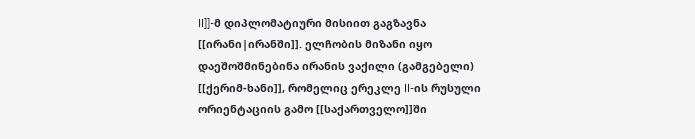II]]-მ დიპლომატიური მისიით გაგზავნა [[ირანი|ირანში]]. ელჩობის მიზანი იყო დაეშოშმინებინა ირანის ვაქილი (გამგებელი) [[ქერიმ-ხანი]], რომელიც ერეკლე II-ის რუსული ორიენტაციის გამო [[საქართველო]]ში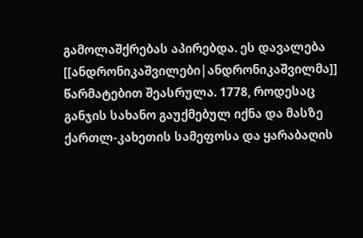გამოლაშქრებას აპირებდა. ეს დავალება [[ანდრონიკაშვილები|ანდრონიკაშვილმა]] წარმატებით შეასრულა. 1778, როდესაც განჯის სახანო გაუქმებულ იქნა და მასზე ქართლ-კახეთის სამეფოსა და ყარაბაღის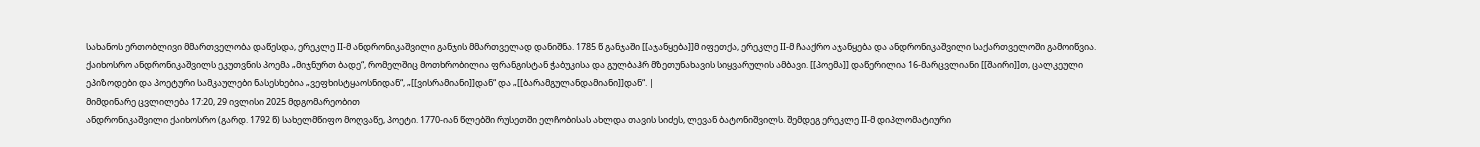სახანოს ერთობლივი მმართველობა დაწესდა, ერეკლე II-მ ანდრონიკაშვილი განჯის მმართველად დანიშნა. 1785 წ განჯაში [[აჯანყება]]მ იფეთქა, ერეკლე II-მ ჩააქრო აჯანყება და ანდრონიკაშვილი საქართველოში გამოიწვია. ქაიხოსრო ანდრონიკაშვილს ეკუთვნის პოემა „მიჯნურთ ბადე“, რომელშიც მოთხრობილია ფრანგისტან ჭაბუკისა და გულბაჰრ მზეთუნახავის სიყვარულის ამბავი. [[პოემა]] დაწერილია 16-მარცვლიანი [[შაირი]]თ, ცალკეული ეპიზოდები და პოეტური სამკაულები ნასესხებია „ვეფხისტყაოსნიდან“, „[[ვისრამიანი]]დან“ და „[[ბარამგულანდამიანი]]დან“. |
მიმდინარე ცვლილება 17:20, 29 ივლისი 2025 მდგომარეობით
ანდრონიკაშვილი ქაიხოსრო (გარდ. 1792 წ) სახელმწიფო მოღვაწე, პოეტი. 1770-იან წლებში რუსეთში ელჩობისას ახლდა თავის სიძეს, ლევან ბატონიშვილს. შემდეგ ერეკლე II-მ დიპლომატიური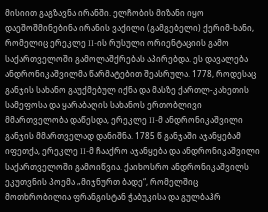მისიით გაგზავნა ირანში. ელჩობის მიზანი იყო დაეშოშმინებინა ირანის ვაქილი (გამგებელი) ქერიმ-ხანი, რომელიც ერეკლე II-ის რუსული ორიენტაციის გამო საქართველოში გამოლაშქრებას აპირებდა. ეს დავალება ანდრონიკაშვილმა წარმატებით შეასრულა. 1778, როდესაც განჯის სახანო გაუქმებულ იქნა და მასზე ქართლ-კახეთის სამეფოსა და ყარაბაღის სახანოს ერთობლივი მმართველობა დაწესდა, ერეკლე II-მ ანდრონიკაშვილი განჯის მმართველად დანიშნა. 1785 წ განჯაში აჯანყებამ იფეთქა, ერეკლე II-მ ჩააქრო აჯანყება და ანდრონიკაშვილი საქართველოში გამოიწვია. ქაიხოსრო ანდრონიკაშვილს ეკუთვნის პოემა „მიჯნურთ ბადე“, რომელშიც მოთხრობილია ფრანგისტან ჭაბუკისა და გულბაჰრ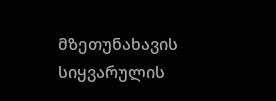მზეთუნახავის სიყვარულის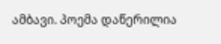ამბავი. პოემა დაწერილია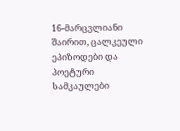16-მარცვლიანი შაირით, ცალკეული ეპიზოდები და პოეტური სამკაულები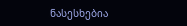ნასესხებია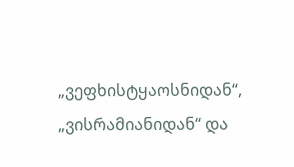„ვეფხისტყაოსნიდან“, „ვისრამიანიდან“ და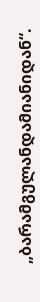„ბარამგულანდამიანიდან“.